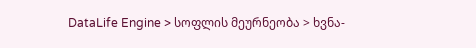DataLife Engine > სოფლის მეურნეობა > ხვნა-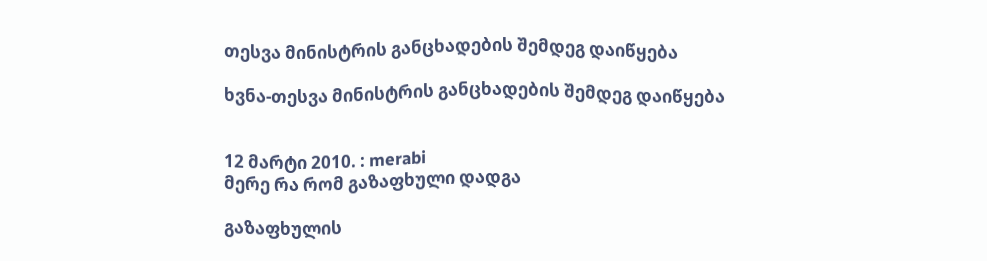თესვა მინისტრის განცხადების შემდეგ დაიწყება

ხვნა-თესვა მინისტრის განცხადების შემდეგ დაიწყება


12 მარტი 2010. : merabi
მერე რა რომ გაზაფხული დადგა

გაზაფხულის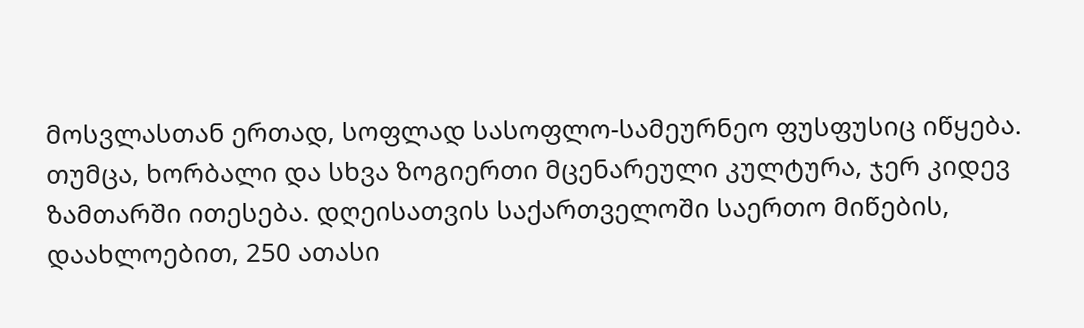მოსვლასთან ერთად, სოფლად სასოფლო-სამეურნეო ფუსფუსიც იწყება. თუმცა, ხორბალი და სხვა ზოგიერთი მცენარეული კულტურა, ჯერ კიდევ ზამთარში ითესება. დღეისათვის საქართველოში საერთო მიწების, დაახლოებით, 250 ათასი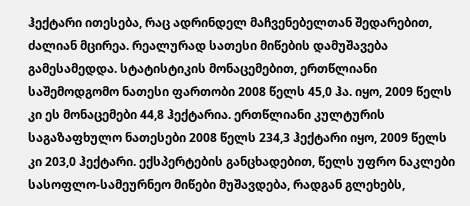ჰექტარი ითესება, რაც ადრინდელ მაჩვენებელთან შედარებით, ძალიან მცირეა. რეალურად სათესი მიწების დამუშავება გამესამედდა. სტატისტიკის მონაცემებით, ერთწლიანი საშემოდგომო ნათესი ფართობი 2008 წელს 45,0 ჰა. იყო, 2009 წელს კი ეს მონაცემები 44,8 ჰექტარია. ერთწლიანი კულტურის საგაზაფხულო ნათესები 2008 წელს 234,3 ჰექტარი იყო, 2009 წელს კი 203,0 ჰექტარი. ექსპერტების განცხადებით, წელს უფრო ნაკლები სასოფლო-სამეურნეო მიწები მუშავდება, რადგან გლეხებს,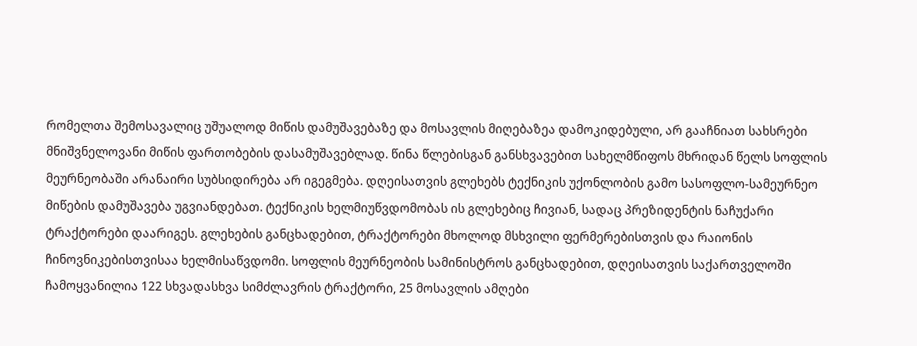რომელთა შემოსავალიც უშუალოდ მიწის დამუშავებაზე და მოსავლის მიღებაზეა დამოკიდებული, არ გააჩნიათ სახსრები მნიშვნელოვანი მიწის ფართობების დასამუშავებლად. წინა წლებისგან განსხვავებით სახელმწიფოს მხრიდან წელს სოფლის მეურნეობაში არანაირი სუბსიდირება არ იგეგმება. დღეისათვის გლეხებს ტექნიკის უქონლობის გამო სასოფლო-სამეურნეო მიწების დამუშავება უგვიანდებათ. ტექნიკის ხელმიუწვდომობას ის გლეხებიც ჩივიან, სადაც პრეზიდენტის ნაჩუქარი ტრაქტორები დაარიგეს. გლეხების განცხადებით, ტრაქტორები მხოლოდ მსხვილი ფერმერებისთვის და რაიონის ჩინოვნიკებისთვისაა ხელმისაწვდომი. სოფლის მეურნეობის სამინისტროს განცხადებით, დღეისათვის საქართველოში ჩამოყვანილია 122 სხვადასხვა სიმძლავრის ტრაქტორი, 25 მოსავლის ამღები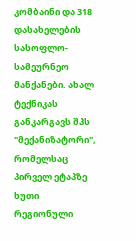კომბაინი და 318 დასახელების სასოფლო-სამეურნეო მანქანები. ახალ ტექნიკას განკარგავს შპს "მექანიზატორი", რომელსაც პირველ ეტაპზე ხუთი რეგიონული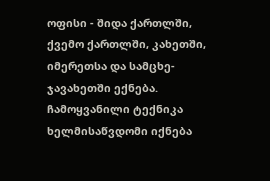ოფისი - შიდა ქართლში, ქვემო ქართლში, კახეთში, იმერეთსა და სამცხე-ჯავახეთში ექნება. ჩამოყვანილი ტექნიკა ხელმისაწვდომი იქნება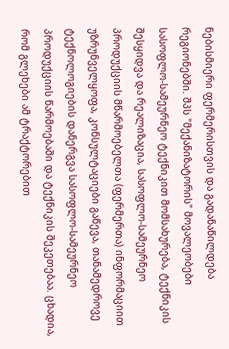ნებისმიერი ფერმერისთვის და გადანაწილდება რეგიონებში. შპს "მექანიზატორის" მოვალეობები სასოფლო-სამეურნეო ტექნიკით მომსახურება, ტექნიკის შესყიდვა და რეალიზაცია, სასოფლო-სამეურნეო პროდუქციის მწარმოებელთა (ფერმერთა) ინფორმაციით უზრუნველყოფა, კონსულტაციები გაწევა, თანამედროვე ტექნოლოგიების დანერგვა სასოფლო-სამეურნეო პროდუქციის წარმოებაში და ტექნიკის შეკეთებაა. ცხადია, რომ გლეხები ამ ტრაქტორებით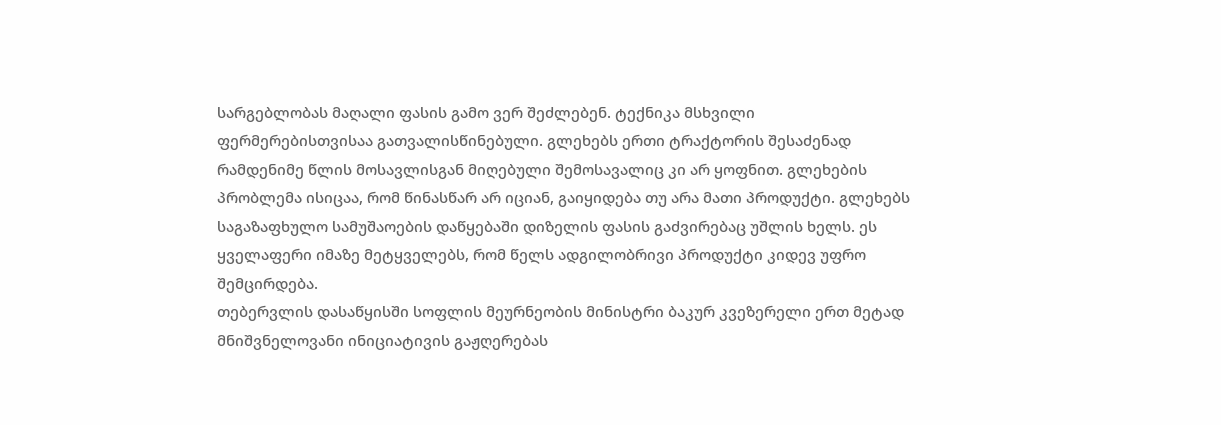სარგებლობას მაღალი ფასის გამო ვერ შეძლებენ. ტექნიკა მსხვილი ფერმერებისთვისაა გათვალისწინებული. გლეხებს ერთი ტრაქტორის შესაძენად რამდენიმე წლის მოსავლისგან მიღებული შემოსავალიც კი არ ყოფნით. გლეხების პრობლემა ისიცაა, რომ წინასწარ არ იციან, გაიყიდება თუ არა მათი პროდუქტი. გლეხებს საგაზაფხულო სამუშაოების დაწყებაში დიზელის ფასის გაძვირებაც უშლის ხელს. ეს ყველაფერი იმაზე მეტყველებს, რომ წელს ადგილობრივი პროდუქტი კიდევ უფრო შემცირდება.
თებერვლის დასაწყისში სოფლის მეურნეობის მინისტრი ბაკურ კვეზერელი ერთ მეტად მნიშვნელოვანი ინიციატივის გაჟღერებას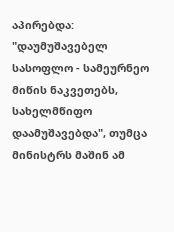აპირებდა: "დაუმუშავებელ სასოფლო - სამეურნეო მიწის ნაკვეთებს, სახელმწიფო დაამუშავებდა", თუმცა მინისტრს მაშინ ამ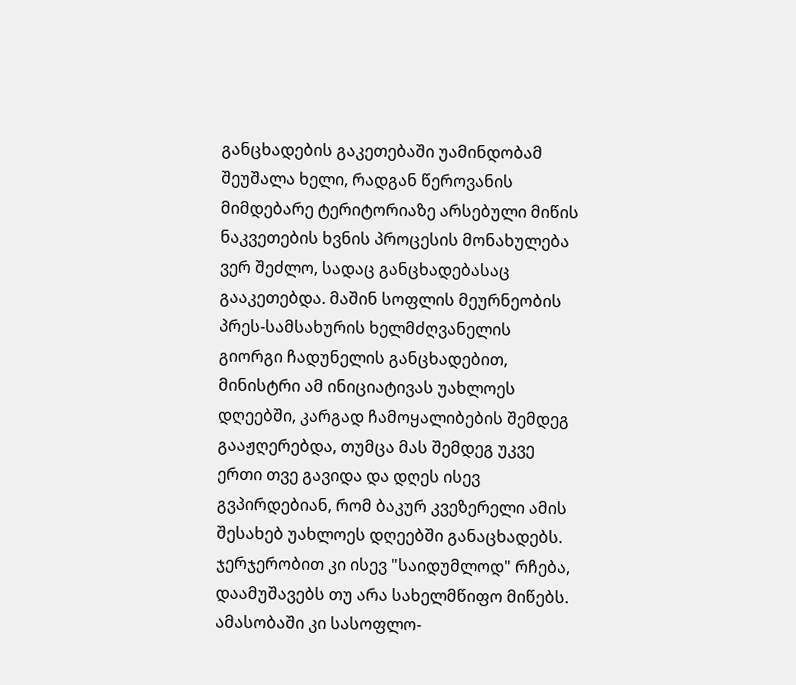განცხადების გაკეთებაში უამინდობამ შეუშალა ხელი, რადგან წეროვანის მიმდებარე ტერიტორიაზე არსებული მიწის ნაკვეთების ხვნის პროცესის მონახულება ვერ შეძლო, სადაც განცხადებასაც გააკეთებდა. მაშინ სოფლის მეურნეობის პრეს-სამსახურის ხელმძღვანელის გიორგი ჩადუნელის განცხადებით, მინისტრი ამ ინიციატივას უახლოეს დღეებში, კარგად ჩამოყალიბების შემდეგ გააჟღერებდა, თუმცა მას შემდეგ უკვე ერთი თვე გავიდა და დღეს ისევ გვპირდებიან, რომ ბაკურ კვეზერელი ამის შესახებ უახლოეს დღეებში განაცხადებს. ჯერჯერობით კი ისევ "საიდუმლოდ" რჩება, დაამუშავებს თუ არა სახელმწიფო მიწებს. ამასობაში კი სასოფლო-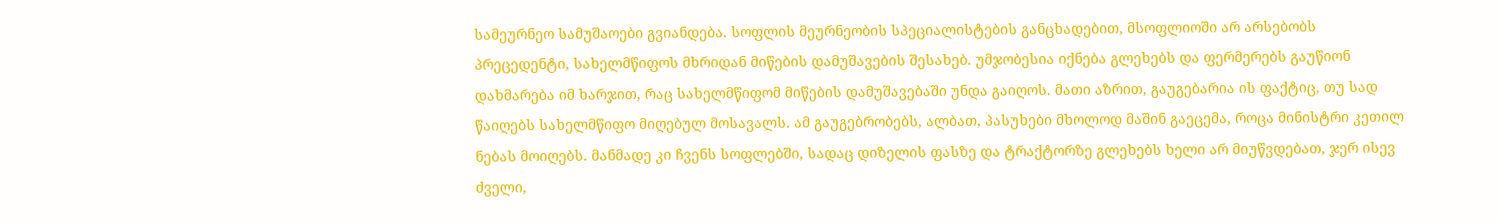სამეურნეო სამუშაოები გვიანდება. სოფლის მეურნეობის სპეციალისტების განცხადებით, მსოფლიოში არ არსებობს პრეცედენტი, სახელმწიფოს მხრიდან მიწების დამუშავების შესახებ. უმჯობესია იქნება გლეხებს და ფერმერებს გაუწიონ დახმარება იმ ხარჯით, რაც სახელმწიფომ მიწების დამუშავებაში უნდა გაიღოს. მათი აზრით, გაუგებარია ის ფაქტიც, თუ სად წაიღებს სახელმწიფო მიღებულ მოსავალს. ამ გაუგებრობებს, ალბათ, პასუხები მხოლოდ მაშინ გაეცემა, როცა მინისტრი კეთილ ნებას მოიღებს. მანმადე კი ჩვენს სოფლებში, სადაც დიზელის ფასზე და ტრაქტორზე გლეხებს ხელი არ მიუწვდებათ, ჯერ ისევ ძველი,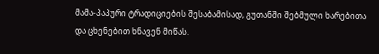მამა-პაპური ტრადიციების შესაბამისად, გუთანში შებმული ხარებითა და ცხენებით ხნავენ მიწას.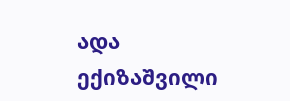ადა ექიზაშვილი